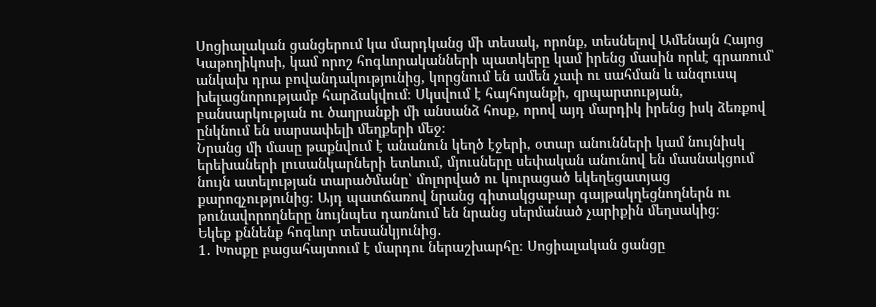Սոցիալական ցանցերում կա մարդկանց մի տեսակ, որոնք, տեսնելով Ամենայն Հայոց Կաթողիկոսի, կամ որոշ հոգևորականների պատկերը կամ իրենց մասին որևէ գրառում՝ անկախ դրա բովանդակությունից, կորցնում են ամեն չափ ու սահման և անզուսպ խելացնորությամբ հարձակվում։ Սկսվում է հայհոյանքի, զրպարտության, բանսարկության ու ծաղրանքի մի անսանձ հոսք, որով այդ մարդիկ իրենց իսկ ձեռքով ընկնում են սարսափելի մեղքերի մեջ։
Նրանց մի մասը թաքնվում է անանուն կեղծ էջերի, օտար անունների կամ նույնիսկ երեխաների լուսանկարների ետևում, մյուսները սեփական անունով են մասնակցում նույն ատելության տարածմանը՝ մոլորված ու կուրացած եկեղեցատյաց քարոզչությունից։ Այդ պատճառով նրանց գիտակցաբար գայթակղեցնողներն ու թունավորողները նույնպես դառնում են նրանց սերմանած չարիքին մեղսակից։
Եկեք քննենք հոգևոր տեսանկյունից․
1․ Խոսքը բացահայտում է մարդու ներաշխարհը։ Սոցիալական ցանցը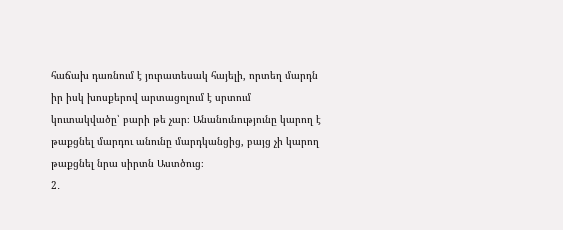հաճախ դառնում է յուրատեսակ հայելի, որտեղ մարդն իր իսկ խոսքերով արտացոլում է սրտում կուտակվածը՝ բարի թե չար։ Անանունությունը կարող է թաքցնել մարդու անունը մարդկանցից, բայց չի կարող թաքցնել նրա սիրտն Աստծուց։
2․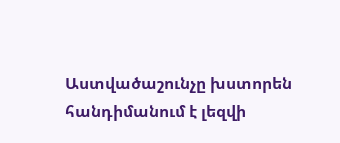Աստվածաշունչը խստորեն հանդիմանում է լեզվի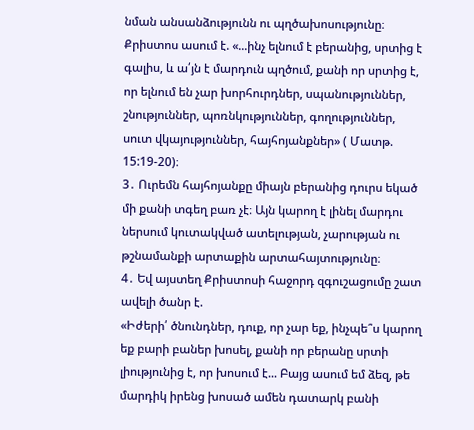նման անսանձությունն ու պղծախոսությունը։
Քրիստոս ասում է. «...ինչ ելնում է բերանից, սրտից է գալիս, և ա՛յն է մարդուն պղծում, քանի որ սրտից է, որ ելնում են չար խորհուրդներ, սպանություններ, շնություններ, պոռնկություններ, գողություններ, սուտ վկայություններ, հայհոյանքներ» ( Մատթ. 15:19-20)։
3․ Ուրեմն հայհոյանքը միայն բերանից դուրս եկած մի քանի տգեղ բառ չէ։ Այն կարող է լինել մարդու ներսում կուտակված ատելության, չարության ու թշնամանքի արտաքին արտահայտությունը։
4․ Եվ այստեղ Քրիստոսի հաջորդ զգուշացումը շատ ավելի ծանր է.
«Իժերի՛ ծնունդներ, դուք, որ չար եք, ինչպե՞ս կարող եք բարի բաներ խոսել, քանի որ բերանը սրտի լիությունից է, որ խոսում է... Բայց ասում եմ ձեզ, թե մարդիկ իրենց խոսած ամեն դատարկ բանի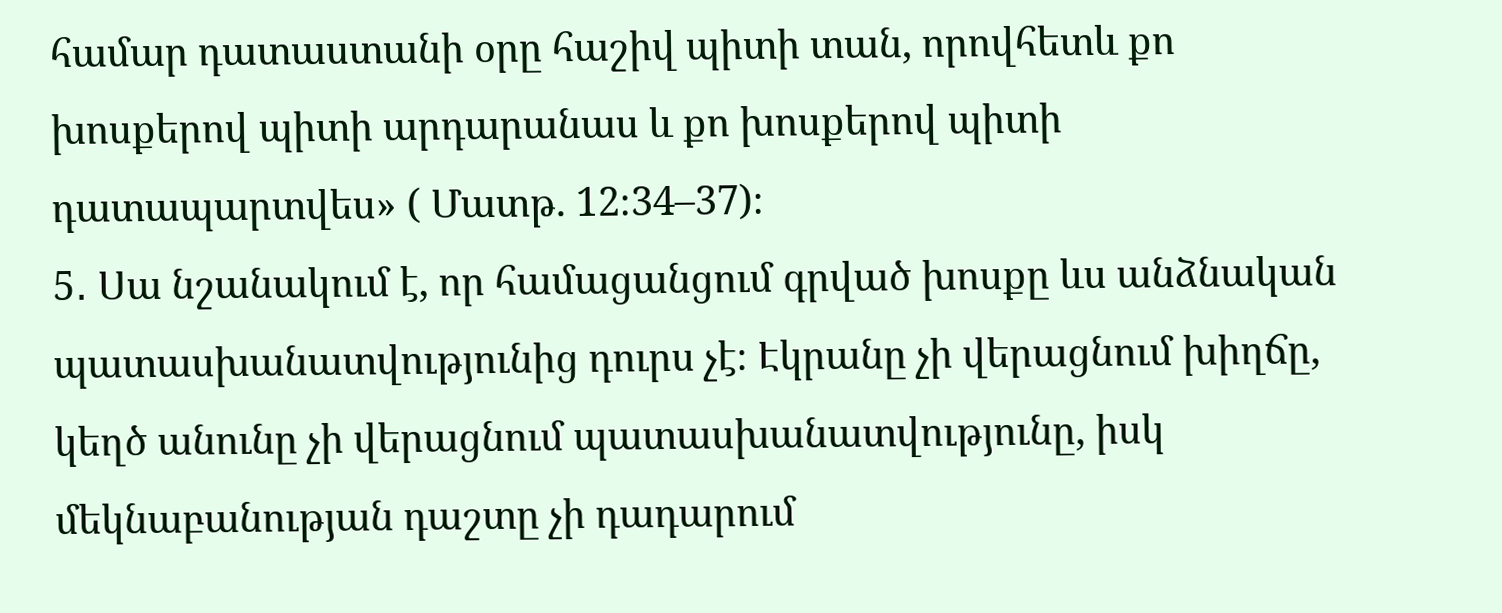համար դատաստանի օրը հաշիվ պիտի տան, որովհետև քո խոսքերով պիտի արդարանաս և քո խոսքերով պիտի դատապարտվես» ( Մատթ. 12։34–37)։
5․ Սա նշանակում է, որ համացանցում գրված խոսքը ևս անձնական պատասխանատվությունից դուրս չէ։ Էկրանը չի վերացնում խիղճը, կեղծ անունը չի վերացնում պատասխանատվությունը, իսկ մեկնաբանության դաշտը չի դադարում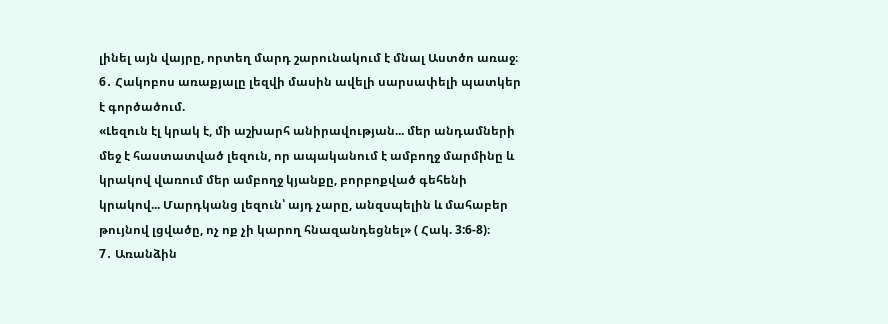լինել այն վայրը, որտեղ մարդ շարունակում է մնալ Աստծո առաջ։
6․ Հակոբոս առաքյալը լեզվի մասին ավելի սարսափելի պատկեր է գործածում.
«Լեզուն էլ կրակ է, մի աշխարհ անիրավության... մեր անդամների մեջ է հաստատված լեզուն, որ ապականում է ամբողջ մարմինը և կրակով վառում մեր ամբողջ կյանքը, բորբոքված գեհենի կրակով... Մարդկանց լեզուն՝ այդ չարը, անզսպելին և մահաբեր թույնով լցվածը, ոչ ոք չի կարող հնազանդեցնել» ( Հակ. 3:6-8)։
7․ Առանձին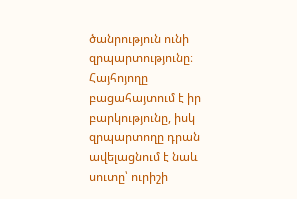ծանրություն ունի զրպարտությունը։ Հայհոյողը բացահայտում է իր բարկությունը, իսկ զրպարտողը դրան ավելացնում է նաև սուտը՝ ուրիշի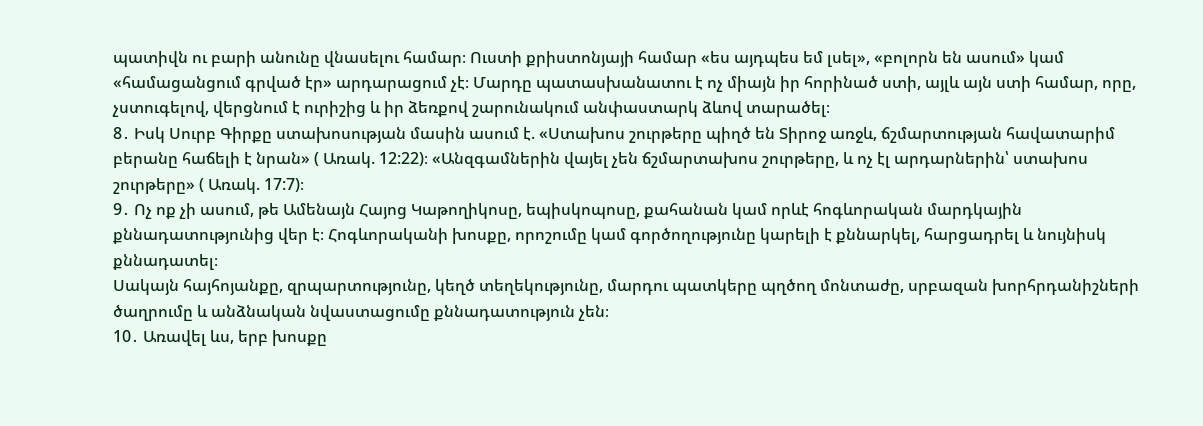պատիվն ու բարի անունը վնասելու համար։ Ուստի քրիստոնյայի համար «ես այդպես եմ լսել», «բոլորն են ասում» կամ «համացանցում գրված էր» արդարացում չէ։ Մարդը պատասխանատու է ոչ միայն իր հորինած ստի, այլև այն ստի համար, որը, չստուգելով, վերցնում է ուրիշից և իր ձեռքով շարունակում անփաստարկ ձևով տարածել։
8․ Իսկ Սուրբ Գիրքը ստախոսության մասին ասում է. «Ստախոս շուրթերը պիղծ են Տիրոջ առջև, ճշմարտության հավատարիմ բերանը հաճելի է նրան» ( Առակ. 12:22)։ «Անզգամներին վայել չեն ճշմարտախոս շուրթերը, և ոչ էլ արդարներին՝ ստախոս շուրթերը» ( Առակ. 17:7)։
9․ Ոչ ոք չի ասում, թե Ամենայն Հայոց Կաթողիկոսը, եպիսկոպոսը, քահանան կամ որևէ հոգևորական մարդկային քննադատությունից վեր է։ Հոգևորականի խոսքը, որոշումը կամ գործողությունը կարելի է քննարկել, հարցադրել և նույնիսկ քննադատել։
Սակայն հայհոյանքը, զրպարտությունը, կեղծ տեղեկությունը, մարդու պատկերը պղծող մոնտաժը, սրբազան խորհրդանիշների ծաղրումը և անձնական նվաստացումը քննադատություն չեն։
10․ Առավել ևս, երբ խոսքը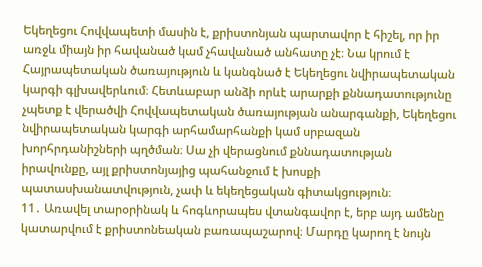Եկեղեցու Հովվապետի մասին է, քրիստոնյան պարտավոր է հիշել, որ իր առջև միայն իր հավանած կամ չհավանած անհատը չէ։ Նա կրում է Հայրապետական ծառայություն և կանգնած է Եկեղեցու նվիրապետական կարգի գլխավերևում։ Հետևաբար անձի որևէ արարքի քննադատությունը չպետք է վերածվի Հովվապետական ծառայության անարգանքի, Եկեղեցու նվիրապետական կարգի արհամարհանքի կամ սրբազան խորհրդանիշների պղծման։ Սա չի վերացնում քննադատության իրավունքը, այլ քրիստոնյայից պահանջում է խոսքի պատասխանատվություն, չափ և եկեղեցական գիտակցություն։
11․ Առավել տարօրինակ և հոգևորապես վտանգավոր է, երբ այդ ամենը կատարվում է քրիստոնեական բառապաշարով։ Մարդը կարող է նույն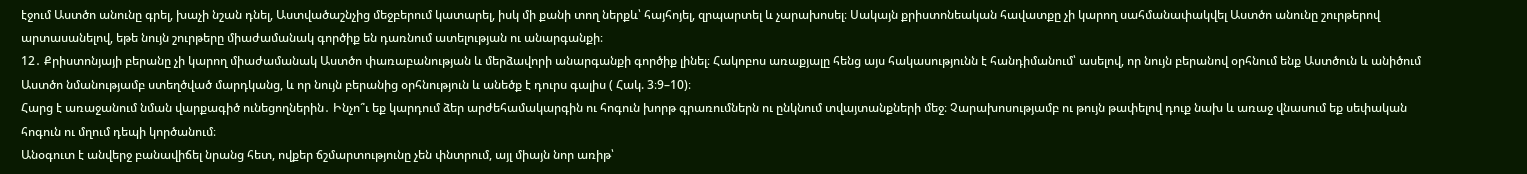էջում Աստծո անունը գրել, խաչի նշան դնել, Աստվածաշնչից մեջբերում կատարել, իսկ մի քանի տող ներքև՝ հայհոյել, զրպարտել և չարախոսել։ Սակայն քրիստոնեական հավատքը չի կարող սահմանափակվել Աստծո անունը շուրթերով արտասանելով, եթե նույն շուրթերը միաժամանակ գործիք են դառնում ատելության ու անարգանքի։
12․ Քրիստոնյայի բերանը չի կարող միաժամանակ Աստծո փառաբանության և մերձավորի անարգանքի գործիք լինել։ Հակոբոս առաքյալը հենց այս հակասությունն է հանդիմանում՝ ասելով, որ նույն բերանով օրհնում ենք Աստծուն և անիծում Աստծո նմանությամբ ստեղծված մարդկանց, և որ նույն բերանից օրհնություն և անեծք է դուրս գալիս ( Հակ. 3։9–10)։
Հարց է առաջանում նման վարքագիծ ունեցողներին․ Ինչո՞ւ եք կարդում ձեր արժեհամակարգին ու հոգուն խորթ գրառումներն ու ընկնում տվայտանքների մեջ։ Չարախոսությամբ ու թույն թափելով դուք նախ և առաջ վնասում եք սեփական հոգուն ու մղում դեպի կործանում։
Անօգուտ է անվերջ բանավիճել նրանց հետ, ովքեր ճշմարտությունը չեն փնտրում, այլ միայն նոր առիթ՝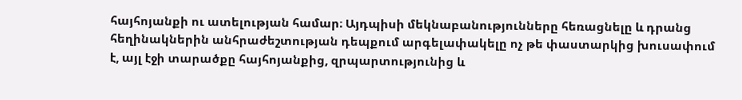հայհոյանքի ու ատելության համար։ Այդպիսի մեկնաբանությունները հեռացնելը և դրանց հեղինակներին անհրաժեշտության դեպքում արգելափակելը ոչ թե փաստարկից խուսափում է, այլ էջի տարածքը հայհոյանքից, զրպարտությունից և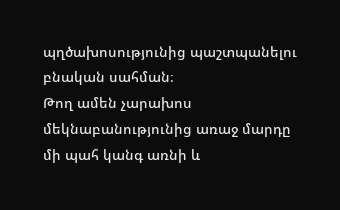պղծախոսությունից պաշտպանելու բնական սահման։
Թող ամեն չարախոս մեկնաբանությունից առաջ մարդը մի պահ կանգ առնի և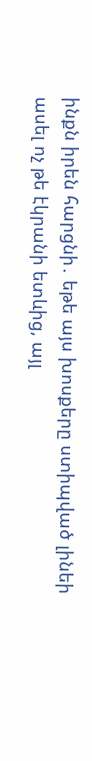ինքն իրեն հարցնի․ եթե այս խոսքերը ստիպված լինեի ասել ոչ թե էկրանի ետևից, այլ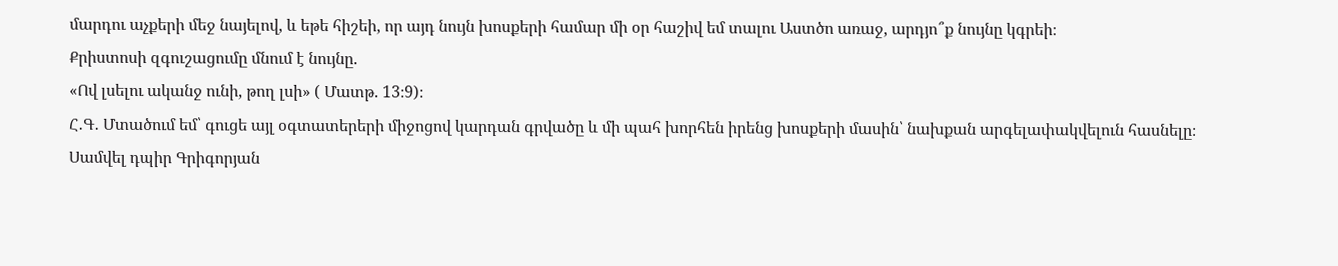մարդու աչքերի մեջ նայելով, և եթե հիշեի, որ այդ նույն խոսքերի համար մի օր հաշիվ եմ տալու Աստծո առաջ, արդյո՞ք նույնը կգրեի։
Քրիստոսի զգուշացումը մնում է նույնը.
«Ով լսելու ականջ ունի, թող լսի» ( Մատթ. 13։9)։
Հ․Գ․ Մտածում եմ՝ գուցե այլ օգտատերերի միջոցով կարդան գրվածը և մի պահ խորհեն իրենց խոսքերի մասին՝ նախքան արգելափակվելուն հասնելը։
Սամվել դպիր Գրիգորյան